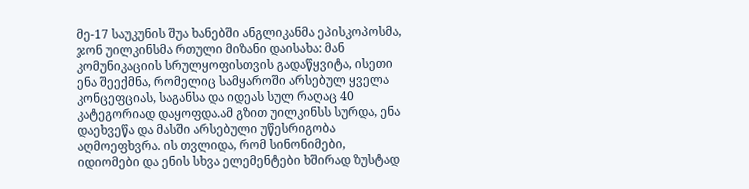მე-17 საუკუნის შუა ხანებში ანგლიკანმა ეპისკოპოსმა, ჯონ უილკინსმა რთული მიზანი დაისახა: მან კომუნიკაციის სრულყოფისთვის გადაწყვიტა, ისეთი ენა შეექმნა, რომელიც სამყაროში არსებულ ყველა კონცეფციას, საგანსა და იდეას სულ რაღაც 40 კატეგორიად დაყოფდა.ამ გზით უილკინსს სურდა, ენა დაეხვეწა და მასში არსებული უწესრიგობა აღმოეფხვრა. ის თვლიდა, რომ სინონიმები, იდიომები და ენის სხვა ელემენტები ხშირად ზუსტად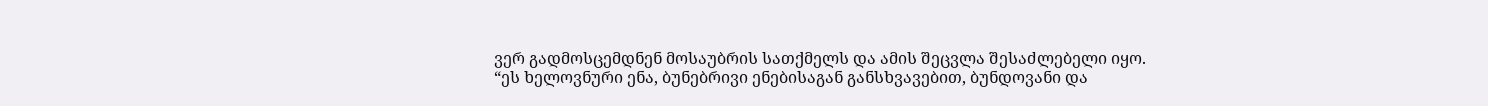ვერ გადმოსცემდნენ მოსაუბრის სათქმელს და ამის შეცვლა შესაძლებელი იყო.
“ეს ხელოვნური ენა, ბუნებრივი ენებისაგან განსხვავებით, ბუნდოვანი და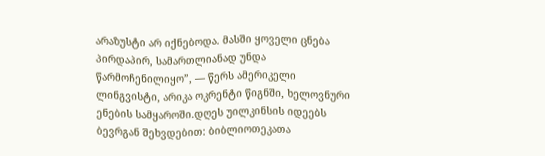არაზუსტი არ იქნებოდა. მასში ყოველი ცნება პირდაპირ, სამართლიანად უნდა წარმოჩენილიყო”, — წერს ამერიკელი ლინგვისტი, არიკა ოკრენტი წიგნში, ხელოვნური ენების სამყაროში.დღეს უილკინსის იდეებს ბევრგან შეხვდებით: ბიბლიოთეკათა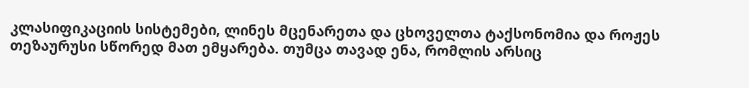კლასიფიკაციის სისტემები, ლინეს მცენარეთა და ცხოველთა ტაქსონომია და როჟეს თეზაურუსი სწორედ მათ ემყარება. თუმცა თავად ენა, რომლის არსიც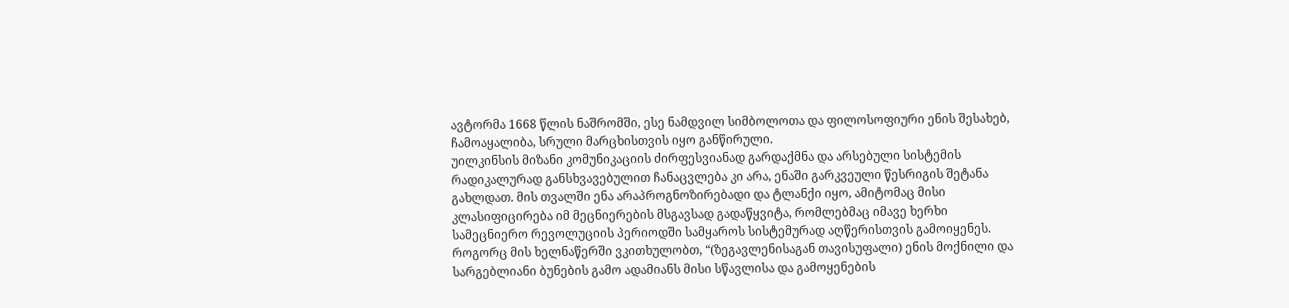ავტორმა 1668 წლის ნაშრომში, ესე ნამდვილ სიმბოლოთა და ფილოსოფიური ენის შესახებ, ჩამოაყალიბა, სრული მარცხისთვის იყო განწირული.
უილკინსის მიზანი კომუნიკაციის ძირფესვიანად გარდაქმნა და არსებული სისტემის რადიკალურად განსხვავებულით ჩანაცვლება კი არა, ენაში გარკვეული წესრიგის შეტანა გახლდათ. მის თვალში ენა არაპროგნოზირებადი და ტლანქი იყო, ამიტომაც მისი კლასიფიცირება იმ მეცნიერების მსგავსად გადაწყვიტა, რომლებმაც იმავე ხერხი სამეცნიერო რევოლუციის პერიოდში სამყაროს სისტემურად აღწერისთვის გამოიყენეს. როგორც მის ხელნაწერში ვკითხულობთ, “(ზეგავლენისაგან თავისუფალი) ენის მოქნილი და სარგებლიანი ბუნების გამო ადამიანს მისი სწავლისა და გამოყენების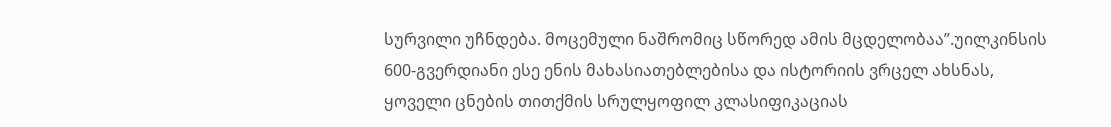სურვილი უჩნდება. მოცემული ნაშრომიც სწორედ ამის მცდელობაა”.უილკინსის 600-გვერდიანი ესე ენის მახასიათებლებისა და ისტორიის ვრცელ ახსნას, ყოველი ცნების თითქმის სრულყოფილ კლასიფიკაციას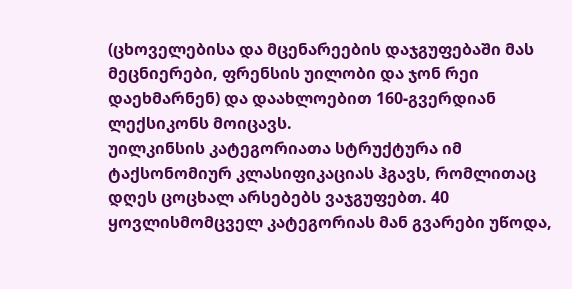(ცხოველებისა და მცენარეების დაჯგუფებაში მას მეცნიერები, ფრენსის უილობი და ჯონ რეი დაეხმარნენ) და დაახლოებით 160-გვერდიან ლექსიკონს მოიცავს.
უილკინსის კატეგორიათა სტრუქტურა იმ ტაქსონომიურ კლასიფიკაციას ჰგავს, რომლითაც დღეს ცოცხალ არსებებს ვაჯგუფებთ. 40 ყოვლისმომცველ კატეგორიას მან გვარები უწოდა,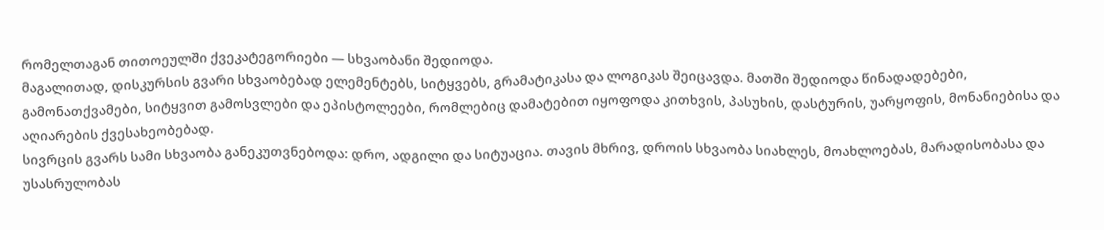რომელთაგან თითოეულში ქვეკატეგორიები — სხვაობანი შედიოდა.
მაგალითად, დისკურსის გვარი სხვაობებად ელემენტებს, სიტყვებს, გრამატიკასა და ლოგიკას შეიცავდა. მათში შედიოდა წინადადებები, გამონათქვამები, სიტყვით გამოსვლები და ეპისტოლეები, რომლებიც დამატებით იყოფოდა კითხვის, პასუხის, დასტურის, უარყოფის, მონანიებისა და აღიარების ქვესახეობებად.
სივრცის გვარს სამი სხვაობა განეკუთვნებოდა: დრო, ადგილი და სიტუაცია. თავის მხრივ, დროის სხვაობა სიახლეს, მოახლოებას, მარადისობასა და უსასრულობას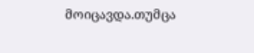მოიცავდა.თუმცა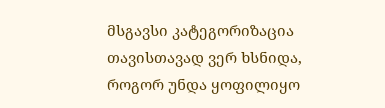მსგავსი კატეგორიზაცია თავისთავად ვერ ხსნიდა, როგორ უნდა ყოფილიყო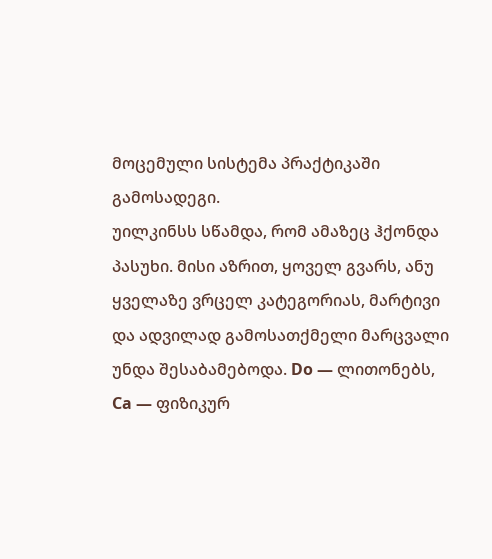მოცემული სისტემა პრაქტიკაში გამოსადეგი.
უილკინსს სწამდა, რომ ამაზეც ჰქონდა პასუხი. მისი აზრით, ყოველ გვარს, ანუ ყველაზე ვრცელ კატეგორიას, მარტივი და ადვილად გამოსათქმელი მარცვალი უნდა შესაბამებოდა. Do — ლითონებს, Ca — ფიზიკურ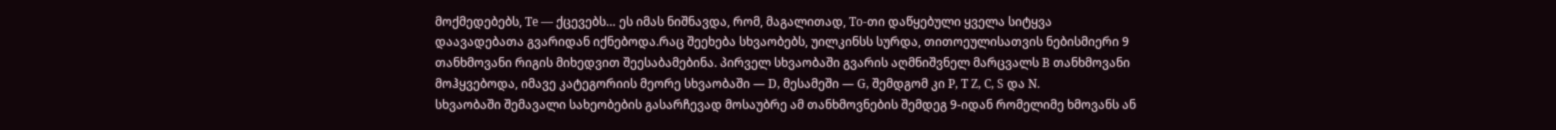მოქმედებებს, Te — ქცევებს… ეს იმას ნიშნავდა, რომ, მაგალითად, To-თი დაწყებული ყველა სიტყვა დაავადებათა გვარიდან იქნებოდა.რაც შეეხება სხვაობებს, უილკინსს სურდა, თითოეულისათვის ნებისმიერი 9 თანხმოვანი რიგის მიხედვით შეესაბამებინა. პირველ სხვაობაში გვარის აღმნიშვნელ მარცვალს B თანხმოვანი მოჰყვებოდა, იმავე კატეგორიის მეორე სხვაობაში — D, მესამეში — G, შემდგომ კი P, T Z, C, S და N.
სხვაობაში შემავალი სახეობების გასარჩევად მოსაუბრე ამ თანხმოვნების შემდეგ 9-იდან რომელიმე ხმოვანს ან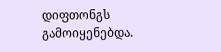დიფთონგს გამოიყენებდა.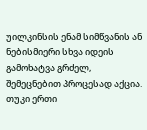უილკინსის ენამ სიმწვანის ან ნებისმიერი სხვა იდეის გამოხატვა გრძელ, შემეცნებით პროცესად აქცია. თუკი ერთი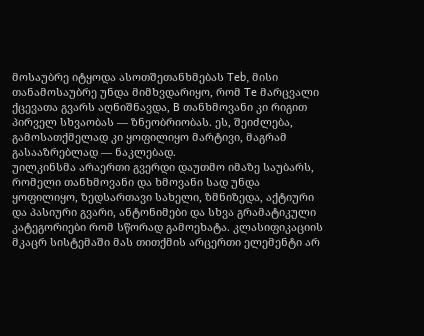მოსაუბრე იტყოდა ასოთშეთანხმებას Teb, მისი თანამოსაუბრე უნდა მიმხვდარიყო, რომ Te მარცვალი ქცევათა გვარს აღნიშნავდა, B თანხმოვანი კი რიგით პირველ სხვაობას — ზნეობრიობას. ეს, შეიძლება, გამოსათქმელად კი ყოფილიყო მარტივი, მაგრამ გასააზრებლად — ნაკლებად.
უილკინსმა არაერთი გვერდი დაუთმო იმაზე საუბარს, რომელი თანხმოვანი და ხმოვანი სად უნდა ყოფილიყო, ზედსართავი სახელი, ზმნიზედა, აქტიური და პასიური გვარი, ანტონიმები და სხვა გრამატიკული კატეგორიები რომ სწორად გამოეხატა. კლასიფიკაციის მკაცრ სისტემაში მას თითქმის არცერთი ელემენტი არ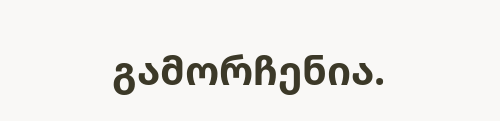გამორჩენია.